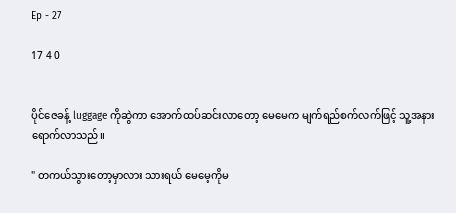Ep - 27

17 4 0


ပိုင်ဇေခန့် luggage ကိုဆွဲကာ အောက်ထပ်ဆင်းလာတော့ မေမေက မျက်ရည်စက်လက်ဖြင့် သူ့အနားရောက်လာသည်။

" တကယ်သွားတော့မှာလား သားရယ် မေမေ့ကိုမ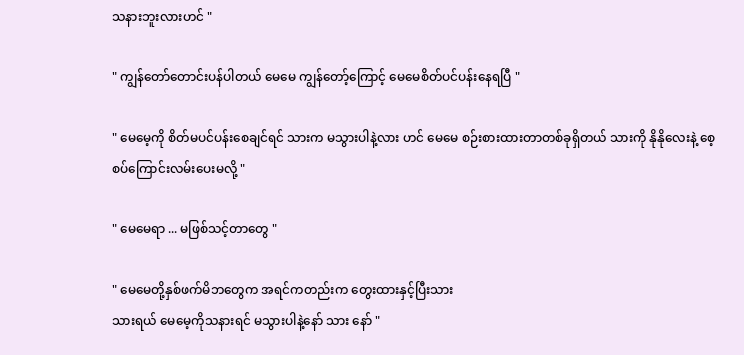သနားဘူးလားဟင် "

" ကျွန်တော်တောင်းပန်ပါတယ် မေမေ ကျွန်တော့်ကြောင့် မေမေစိတ်ပင်ပန်းနေရပြီ "

" မေမေ့ကို စိတ်မပင်ပန်းစေချင်ရင် သားက မသွားပါနဲ့လား ဟင် မေမေ စဉ်းစားထားတာတစ်ခုရှိတယ် သားကို နိုနိုလေးနဲ့ စေ့စပ်ကြောင်းလမ်းပေးမလို့ "

" မေမေရာ ... မဖြစ်သင့်တာတွေ "

" မေမေတို့နှစ်ဖက်မိဘတွေက အရင်ကတည်းက တွေးထားနှင့်ပြီးသား
သားရယ် မေမေ့ကိုသနားရင် မသွားပါနဲ့နော် သား နော် "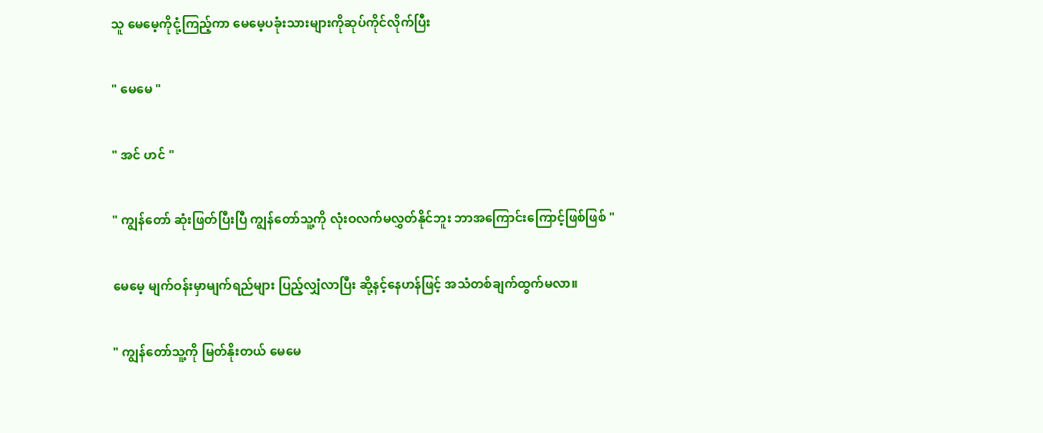သူ မေမေ့ကိုငုံ့ကြည့်ကာ မေမေ့ပခုံးသားများကိုဆုပ်ကိုင်လိုက်ပြီး

" မေမေ "

" အင် ဟင် "

" ကျွန်တော် ဆုံးဖြတ်ပြီးပြီ ကျွန်တော်သူ့ကို လုံးဝလက်မလွှတ်နိုင်ဘူး ဘာအကြောင်းကြောင့်ဖြစ်ဖြစ် "

မေမေ့ မျက်ဝန်းမှာမျက်ရည်များ ပြည့်လျှံလာပြီး ဆို့နင့်နေဟန်ဖြင့် အသံတစ်ချက်ထွက်မလာ။

" ကျွန်တော်သူ့ကို မြတ်နိုးတယ် မေမေ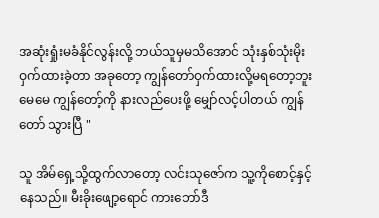အဆုံးရှုံးမခံနိုင်လွန်းလို့ ဘယ်သူမှမသိအောင် သုံးနှစ်သုံးမိုး ဝှက်ထားခဲ့တာ အခုတော့ ကျွန်တော်ဝှက်ထားလို့မရတော့ဘူး
မေမေ ကျွန်တော့်ကို နားလည်ပေးဖို့ မျှော်လင့်ပါတယ် ကျွန်တော် သွားပြီ "

သူ အိမ်ရှေ့သို့ထွက်လာတော့ လင်းသုဇော်က သူ့ကိုစောင့်နှင့်နေသည်။ မီးခိုးဖျော့ရောင် ကားဘော်ဒီ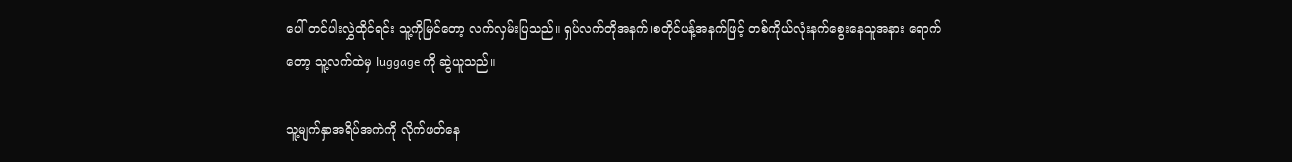ပေါ် တင်ပါးလွှဲထိုင်ရင်း သူ့ကိုမြင်တော့ လက်လှမ်းပြသည်။ ရှပ်လက်တိုအနက်၊စတိုင်ပန့်အနက်ဖြင့် တစ်ကိုယ်လုံးနက်စွေးနေသူအနား ရောက်တော့ သူ့လက်ထဲမှ luggage ကို ဆွဲယူသည်။

သူ့မျက်နှာအရိပ်အကဲကို လိုက်ဖတ်နေ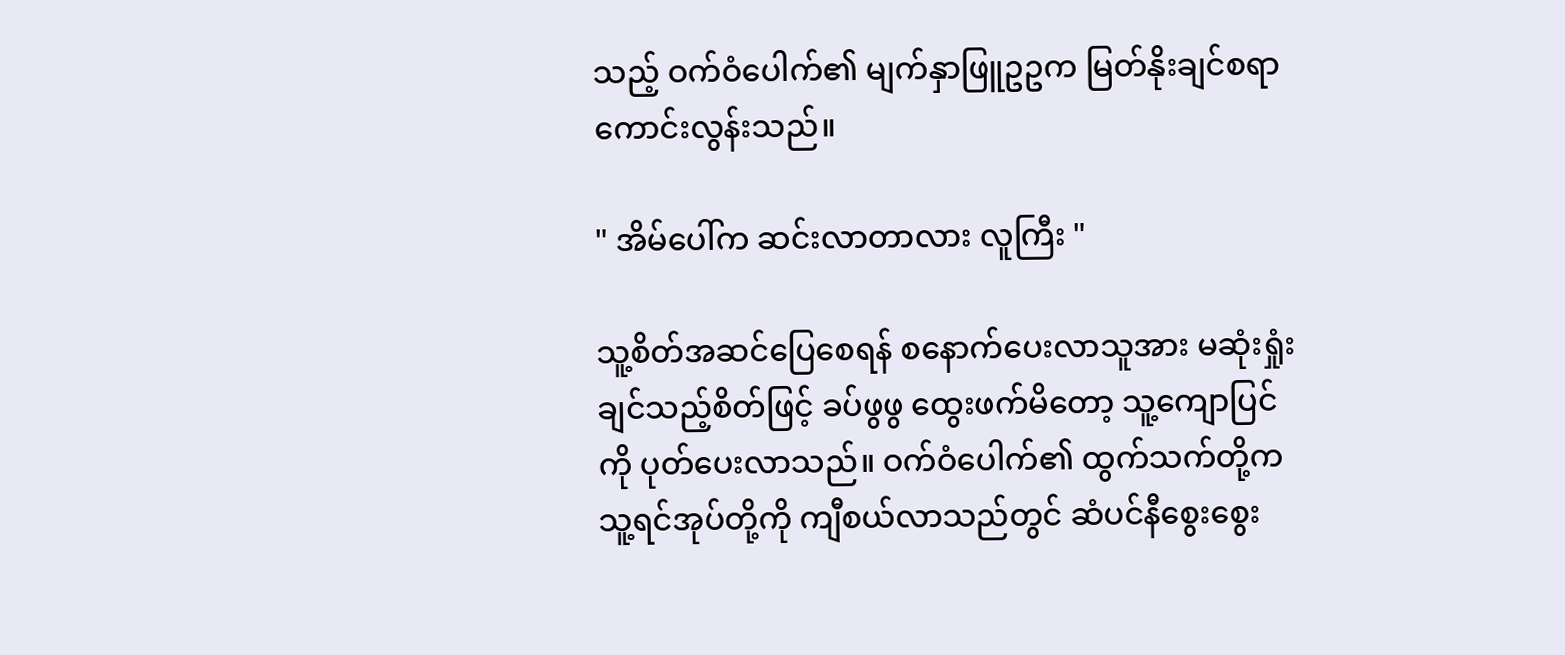သည့် ဝက်ဝံပေါက်၏ မျက်နှာဖြူဥဥက မြတ်နိုးချင်စရာကောင်းလွန်းသည်။

" အိမ်ပေါ်က ဆင်းလာတာလား လူကြီး "

သူ့စိတ်အဆင်ပြေစေရန် စနောက်ပေးလာသူအား မဆုံးရှုံးချင်သည့်စိတ်ဖြင့် ခပ်ဖွဖွ ထွေးဖက်မိတော့ သူ့ကျောပြင်ကို ပုတ်ပေးလာသည်။ ဝက်ဝံပေါက်၏ ထွက်သက်တို့က သူ့ရင်အုပ်တို့ကို ကျီစယ်လာသည်တွင် ဆံပင်နီစွေးစွေး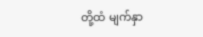တို့ထံ မျက်နှာ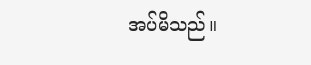အပ်မိသည်။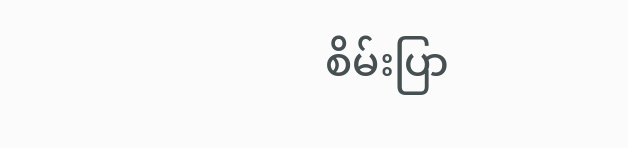စိမ်းပြာ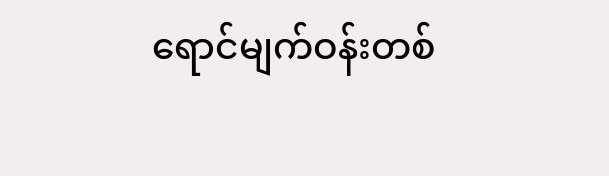ရောင်မျက်ဝန်းတစ်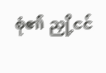စုံ၏ ညှို့ငင်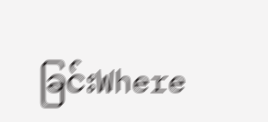ခြင်းWhere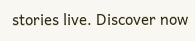stories live. Discover now